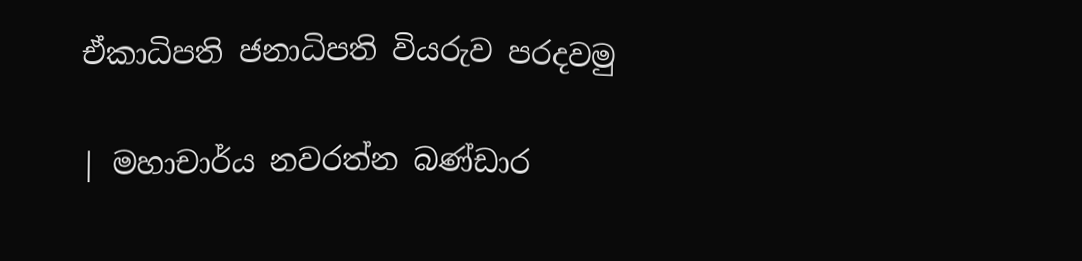ඒකාධිපති ජනාධිපති වියරුව පරදවමු

| මහාචාර්ය නවරත්න බණ්ඩාර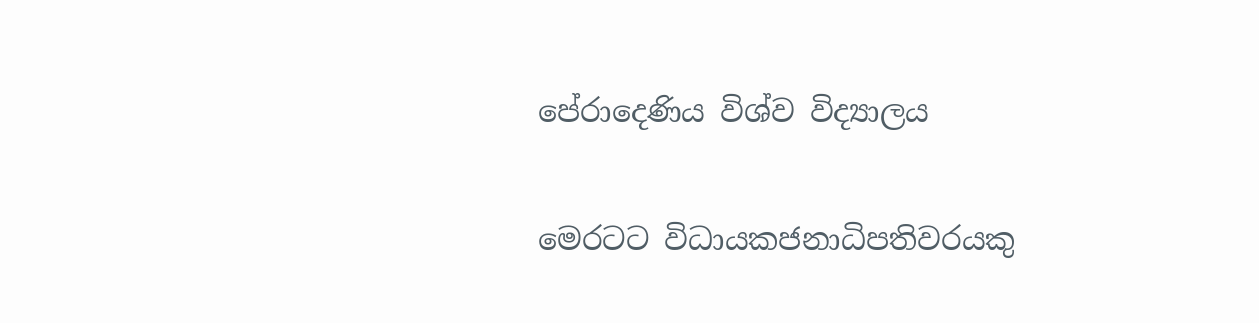පේරාදෙණිය විශ්ව විද්‍යාලය

මෙරටට විධායකජනාධිපතිවරයකු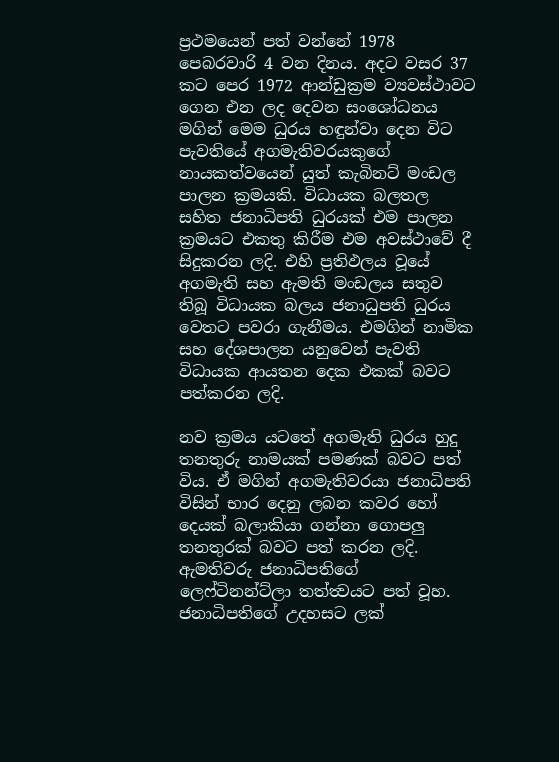ප්‍රථමයෙන් පත් වන්නේ 1978 පෙබරවාරි 4 වන දිනය. අදට වසර 37 කට පෙර 1972 ආන්ඩුක්‍රම ව්‍යවස්ථාවට ගෙන එන ලද දෙවන සංශෝධනය මගින් මෙම ධුරය හඳුන්වා දෙන විට පැවතියේ අගමැතිවරයකුගේ නායකත්වයෙන් යුත් කැබිනට් මංඩල පාලන ක්‍රමයකි. විධායක බලතල සහිත ජනාධිපති ධුරයක් එම පාලන ක්‍රමයට එකතු කිරීම එම අවස්ථාවේ දී සිදුකරන ලදි. එහි ප්‍රතිඵලය වූයේ අගමැති සහ ඇමති මංඩලය සතුව තිබූ විධායක බලය ජනාධුපති ධුරය වෙතට පවරා ගැනීමය. එමගින් නාමික සහ දේශපාලන යනුවෙන් පැවති විධායක ආයතන දෙක එකක් බවට පත්කරන ලදි.

නව ක්‍රමය යටතේ අගමැති ධුරය හුදු තනතුරු නාමයක් පමණක් බවට පත් විය. ඒ මගින් අගමැතිවරයා ජනාධිපති විසින් භාර දෙනු ලබන කවර හෝ දෙයක් බලාකියා ගන්නා ගොපලු තනතුරක් බවට පත් කරන ලදි. ඇමතිවරු ජනාධිපතිගේ ලෙෆ්ටිනන්ට්ලා තත්ත්‍වයට පත් වූහ. ජනාධිපතිගේ උදහසට ලක්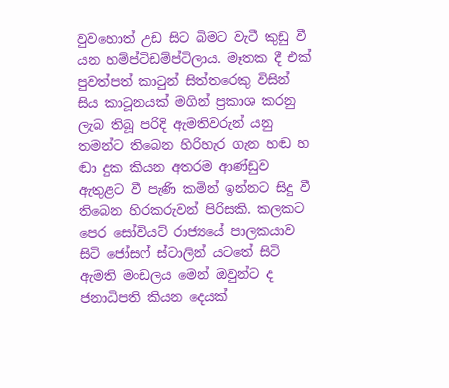වුවහොත් උඩ සිට බිමට වැටී කුඩු වී යන හම්ප්ටිඩම්ප්ටිලාය. මෑතක දී එක් පුවත්පත් කාටුන් සිත්තරෙකු විසින් සිය කාටූනයක් මගින් ප්‍රකාශ කරනු ලැබ තිබූ පරිදි ඇමතිවරුන් යනු තමන්ට තිබෙන හිරිහැර ගැන හඬ හ ඬා දුක කියන අතරම ආණ්ඩුව ඇතුළට වී පැණි කමින් ඉන්නට සිදු වී තිබෙන හිරකරුවන් පිරිසකි. කලකට පෙර සෝවියට් රාජ්‍යයේ පාලකයාව සිටි ජෝසෆ් ස්ටාලින් යටතේ සිටි ඇමති මංඩලය මෙන් ඔවුන්ට ද ජනාධිපති කියන දෙයක්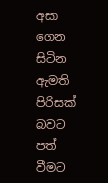අසා ගෙන සිටින ඇමති පිරිසක් බවට පත් වීමට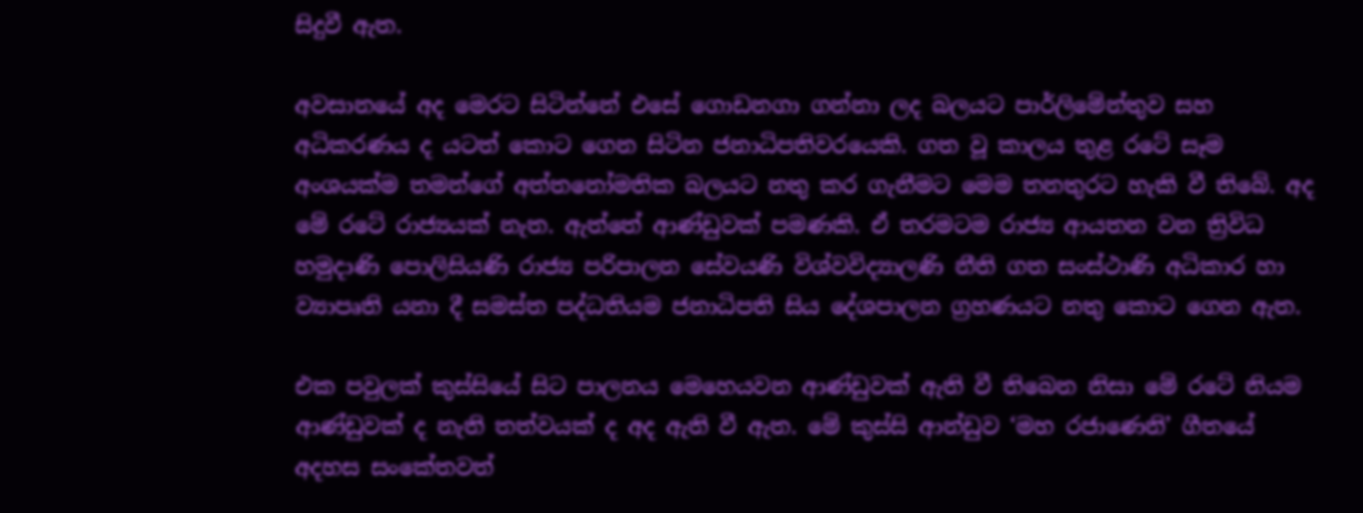සිදුවී ඇත.

අවසානයේ අද මෙරට සිටින්නේ එසේ ගොඩනගා ගන්නා ලද බලයට පාර්ලිමේන්තුව සහ අධිකරණය ද යටත් කොට ගෙන සිටින ජනාධිපතිවරයෙකි. ගත වූ කාලය තුළ රටේ සෑම අංශයක්ම තමන්ගේ අත්තනෝමතික බලයට නතු කර ගැනීමට මෙම තනතුරට හැකි වී තිබේ. අද මේ රටේ රාජ්‍යයක් නැත. ඇත්තේ ආණ්ඩුවක් පමණකි. ඒ තරමටම රාජ්‍ය ආයතන වන ත්‍රිවිධ හමුදාණි පොලිසියණි රාජ්‍ය පරිපාලන සේවයණි විශ්වවිද්‍යාලණි නීති ගත සංස්ථාණි අධිකාර හා ව්‍යාපෘති යනා දී සමස්ත පද්ධතියම ජනාධිපති සිය දේශපාලන ග්‍රහණයට නතු කොට ගෙන ඇත.

එක පවුලක් කුස්සියේ සිට පාලනය මෙහෙයවන ආණ්ඩුවක් ඇති වී තිබෙන නිසා මේ රටේ නියම ආණ්ඩුවක් ද නැති තත්වයක් ද අද ඇති වී ඇත. මේ කුස්සි ආන්ඩුව ‘මහ රජාණෙනි’ ගීතයේ අදහස සංකේතවත්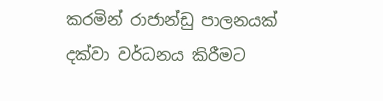කරමින් රාජාන්ඩු පාලනයක් දක්වා වර්ධනය කිරීමට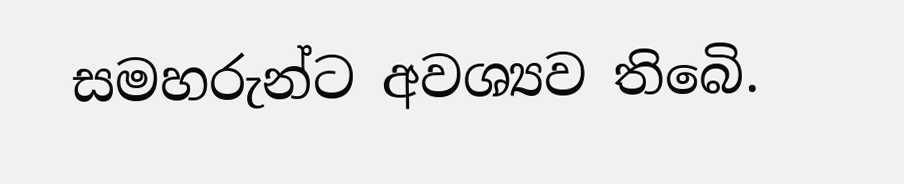සමහරුන්ට අවශ්‍යව තිබෙි.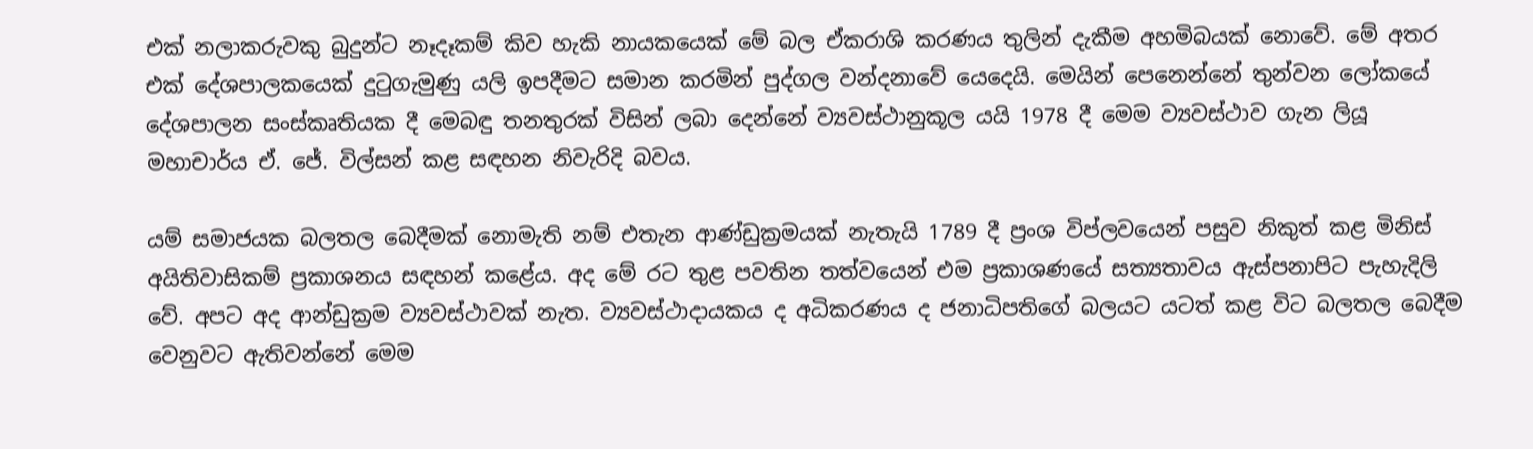එක් නලාකරුවකු බුදුන්ට නෑදෑකම් කිව හැකි නායකයෙක් මේ බල ඒකරාශි කරණය තුලින් දැකීම අහමිබයක් නොවේ. මේ අතර එක් දේශපාලකයෙක් දුටුගැමුණු යලි ඉපදීමට සමාන කරමින් පුද්ගල වන්දනාවේ යෙදෙයි. මෙයින් පෙනෙන්නේ තුන්වන ලෝකයේ දේශපාලන සංස්කෘතියක දී මෙබඳු තනතුරක් විසින් ලබා දෙන්නේ ව්‍යවස්ථානුකූල යයි 1978 දී මෙම ව්‍යවස්ථාව ගැන ලියූ මහාචාර්ය ඒ. ජේ. විල්සන් කළ සඳහන නිවැරිදි බවය.

යම් සමාජයක බලතල බෙදීමක් නොමැති නම් එතැන ආණ්ඩුක්‍රමයක් නැතැයි 1789 දී ප්‍රංශ විප්ලවයෙන් පසුව නිකුත් කළ මිනිස් අයිතිවාසිකම් ප්‍රකාශනය සඳහන් කළේය. අද මේ රට තුළ පවතින තත්වයෙන් එම ප්‍රකාශණයේ සත්‍යතාවය ඇස්පනාපිට පැහැදිලි වේ. අපට අද ආන්ඩුක්‍රම ව්‍යවස්ථාවක් නැත. ව්‍යවස්ථාදායකය ද අධිකරණය ද ජනාධිපතිගේ බලයට යටත් කළ විට බලතල බෙදීම වෙනුවට ඇතිවන්නේ මෙම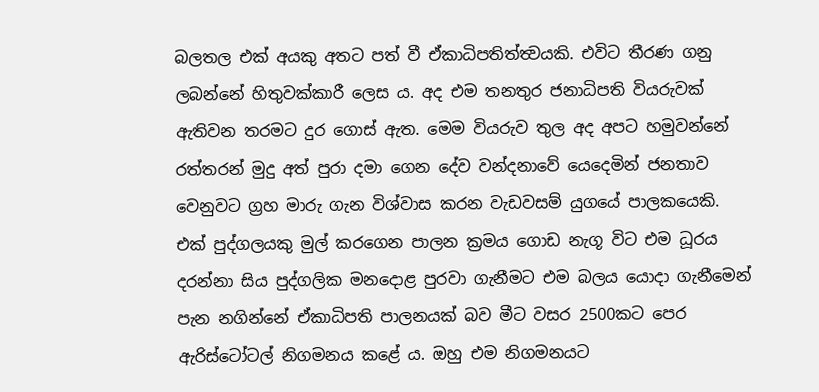බලතල එක් අයකු අතට පත් වී ඒකාධිපතිත්ත්‍වයකි. එවිට තීරණ ගනු ලබන්නේ හිතුවක්කාරී ලෙස ය. අද එම තනතුර ජනාධිපති වියරුවක් ඇතිවන තරමට දුර ගොස් ඇත. මෙම වියරුව තුල අද අපට හමුවන්නේ රත්තරන් මුදු අත් පුරා දමා ගෙන දේව වන්දනාවේ යෙදෙමින් ජනතාව වෙනුවට ග්‍රහ මාරු ගැන විශ්වාස කරන වැඩවසම් යුගයේ පාලකයෙකි. එක් පුද්ගලයකු මුල් කරගෙන පාලන ක්‍රමය ගොඩ නැගූ විට එම ධූරය දරන්නා සිය පුද්ගලික මනදොළ පුරවා ගැනීමට එම බලය යොදා ගැනීමෙන් පැන නගින්නේ ඒකාධිපති පාලනයක් බව මීට වසර 2500කට පෙර ඇරිස්ටෝටල් නිගමනය කළේ ය. ඔහු එම නිගමනයට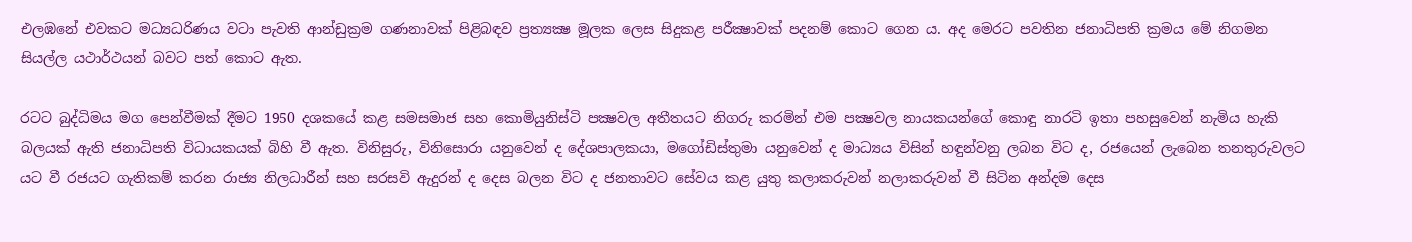එලඹනේ එවකට මධ්‍යධරිණය වටා පැවති ආන්ඩුක්‍රම ගණනාවක් පිළිබඳව ප්‍රත්‍යක්‍ෂ මූලක ලෙස සිදුකළ පරීක්‍ෂාවක් පදනම් කොට ගෙන ය. අද මෙරට පවතින ජනාධිපති ක්‍රමය මේ නිගමන සියල්ල යථාර්ථයන් බවට පත් කොට ඇත.

රටට බුද්ධිමය මග පෙන්වීමක් දීමට 1950 දශකයේ කළ සමසමාජ සහ කොමියුනිස්ටි පක්‍ෂවල අතීතයට නිගරු කරමින් එම පක්‍ෂවල නායකයන්ගේ කොඳු නාරටි ඉතා පහසුවෙන් නැමිය හැකි බලයක් ඇති ජනාධිපති විධායකයක් බිහි වී ඇත. විනිසුරු, විනිසොරා යනුවෙන් ද දේශපාලකයා, මගෝඩිස්තුමා යනුවෙන් ද මාධ්‍යය විසින් හඳුන්වනු ලබන විට ද, රජයෙන් ලැබෙන තනතුරුවලට යට වී රජයට ගැතිකම් කරන රාජ්‍ය නිලධාරීන් සහ සරසවි ඇදුරන් ද දෙස බලන විට ද ජනතාවට සේවය කළ යුතු කලාකරුවන් නලාකරුවන් වී සිටින අන්දම දෙස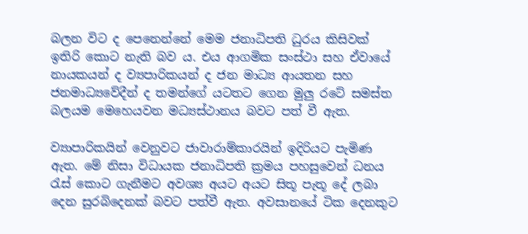බලන විට ද පෙනෙන්නේ මෙම ජනාධිපති ධුරය කිසිවක් ඉතිරි කොට නැති බව ය. එය ආගමික සංස්ථා සහ ඒවායේ නායකයන් ද ව්‍යපාරිකයන් ද ජන මාධ්‍ය ආයතන සහ ජනමාධ්‍යවේදීන් ද තමන්ගේ යටතට ගෙන මුලු රටේ සමස්ත බලයම මෙහෙයවන මධ්‍යස්ථානය බවට පත් වී ඇත.

ව්‍යාපාරිකයින් වෙනුවට ජාවාරාම්කාරයින් ඉදිරියට පැමිණ ඇත. මේ නිසා විධායක ජනාධිපති ක්‍රමය පහසුවෙන් ධනය රැස් කොට ගැනීමට අවශ්‍ය අයට අයට සිතූ පැතූ දේ ලබා දෙන සුරබිදෙනක් බවට පත්වී ඇත. අවසානයේ ටික දෙනකුට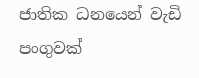ජාතික ධනයෙන් වැඩි පංගුවක්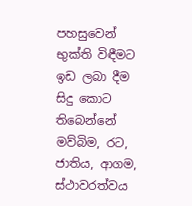පහසුවෙන් භුක්ති විඳීමට ඉඩ ලබා දීම සිදු කොට තිබෙන්නේ මව්බිම, රට, ජාතිය, ආගම, ස්ථාවරත්වය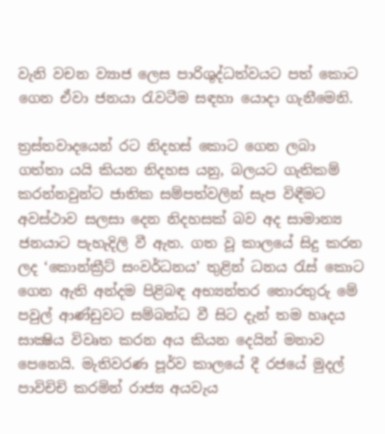වැනි වචන ව්‍යාජ ලෙස පාරිශුද්ධත්වයට පත් කොට ගෙන ඒවා ජනයා රැවටීම සඳහා යොදා ගැනීමෙනි.

ත්‍රස්තවාදයෙන් රට නිදහස් කොට ගෙන ලබා ගත්තා යයි කියන නිදහස යනු, බලයට ගැතිකම් කරන්නවුන්ට ජාතික සම්පත්වලින් සැප විඳීමට අවස්ථාව සලසා දෙන නිදහසක් බව අද සාමාන්‍ය ජනයාට පැහැදිලි වී ඇත. ගත වූ කාලයේ සිදු කරන ලද ‘කොන්ක්‍රීට් සංවර්ධනය’ තුළින් ධනය රැස් කොට ගෙන ඇති අන්දම පිළිබඳ අභ්‍යන්තර තොරතුරු මේ පවුල් ආණ්ඩුවට සම්බන්ධ වී සිට දැන් තම හෘදය සාක්‍ෂිය විවෘත කරන අය කියන දෙයින් මනාව පෙනෙයි. මැතිවරණ පූර්ව කාලයේ දී රජයේ මුදල් පාවිචිචි කරමින් රාජ්‍ය අයවැය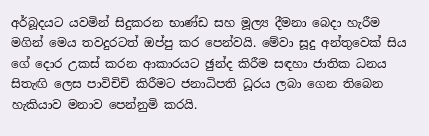අර්බූදයට යවමින් සිදුකරන භාණ්ඩ සහ මූල්‍ය දීමනා බෙදා හැරීම මගින් මෙය තවදුරටත් ඔප්පු කර පෙන්වයි. මේවා සූදු අන්තුවෙක් සිය ගේ දොර උකස් කරන ආකාරයට ඡුන්ද කිරීම සඳහා ජාතික ධනය සිතැඟි ලෙස පාවිචිචි කිරීමට ජනාධිපති ධූරය ලබා ගෙන තිබෙන හැකියාව මනාව පෙන්නුමි කරයි.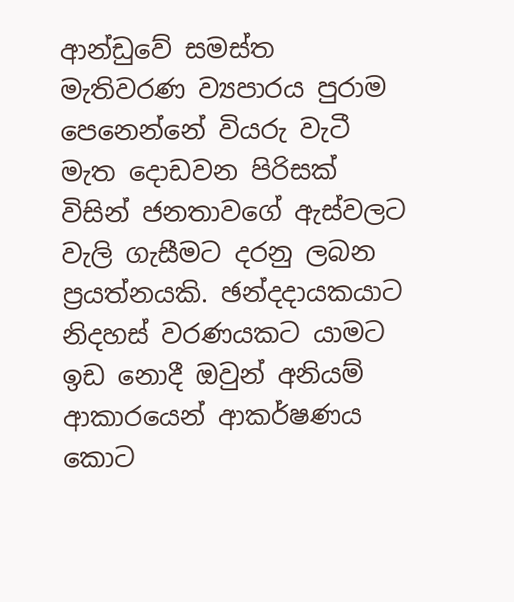ආන්ඩුවේ සමස්ත මැතිවරණ ව්‍යපාරය පුරාම පෙනෙන්නේ වියරු වැටී මැත දොඩවන පිරිසක් විසින් ජනතාවගේ ඇස්වලට වැලි ගැසීමට දරනු ලබන ප්‍රයත්නයකි. ඡන්දදායකයාට නිදහස් වරණයකට යාමට ඉඩ නොදී ඔවුන් අනියම් ආකාරයෙන් ආකර්ෂණය කොට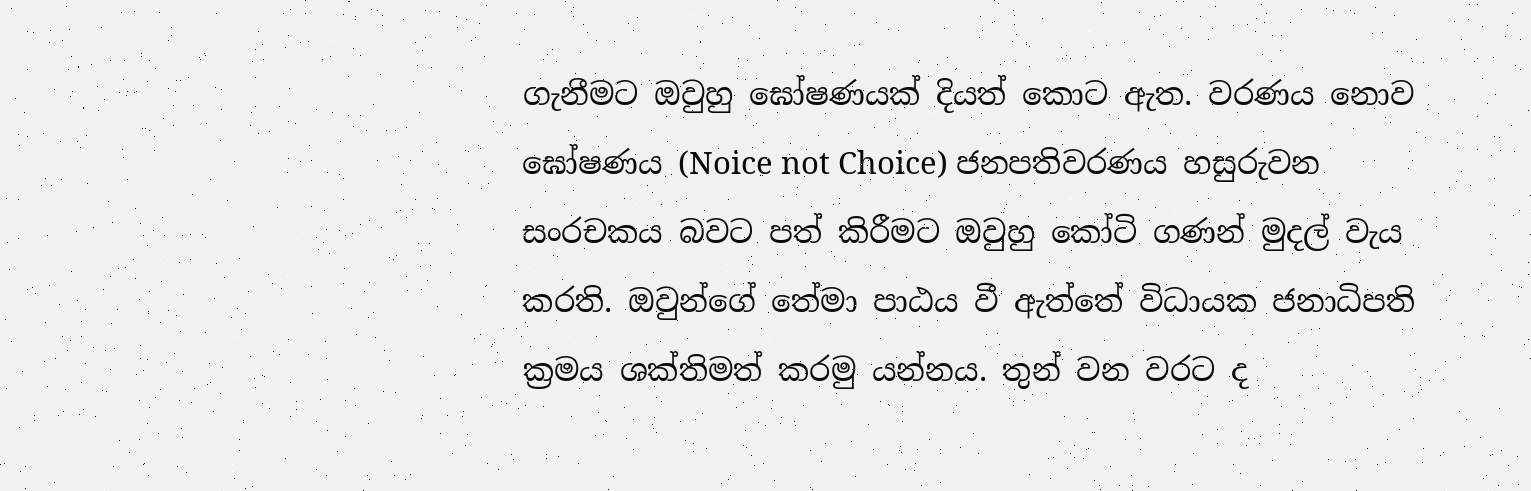ගැනීමට ඔවුහු ඝෝෂණයක් දියත් කොට ඇත. වරණය නොව ඝෝෂණය (Noice not Choice) ජනපතිවරණය හසුරුවන සංරචකය බවට පත් කිරීමට ඔවුහු කෝටි ගණන් මුදල් වැය කරති. ඔවුන්ගේ තේමා පාඨය වී ඇත්තේ විධායක ජනාධිපති ක්‍රමය ශක්තිමත් කරමු යන්නය. තුන් වන වරට ද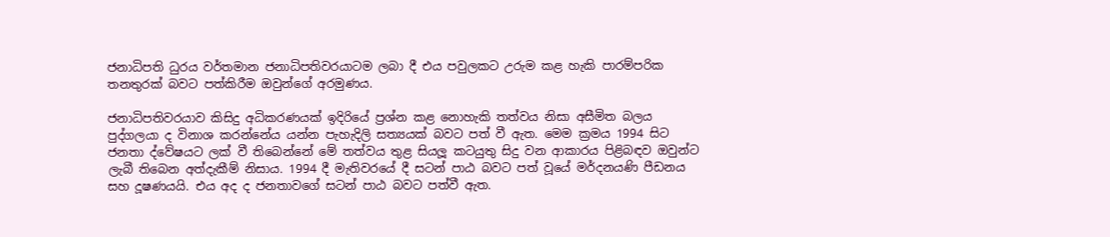ජනාධිපති ධුරය වර්තමාන ජනාධිපතිවරයාටම ලබා දී එය පවුලකට උරුම කළ හැකි පාරම්පරික තනතුරක් බවට පත්කිරීම ඔවුන්ගේ අරමුණය.

ජනාධිපතිවරයාව කිසිදු අධිකරණයක් ඉදිරියේ ප්‍රශ්න කළ නොහැකි තත්වය නිසා අසීමිත බලය පුද්ගලයා ද විනාශ කරන්නේය යන්න පැහැදිලි සත්‍යයක් බවට පත් වී ඇත. මෙම ක්‍රමය 1994 සිට ජනතා ද්වේෂයට ලක් වී තිබෙන්නේ මේ තත්වය තුළ සියලූ කටයුතු සිදු වන ආකාරය පිළිබඳව ඔවුන්ට ලැබී තිබෙන අත්දැකීම් නිසාය. 1994 දී මැතිවරයේ දී සටන් පාඨ බවට පත් වූයේ මර්දනයණි පීඩනය සහ දූෂණයයි. එය අද ද ජනතාවගේ සටන් පාඨ බවට පත්වී ඇත.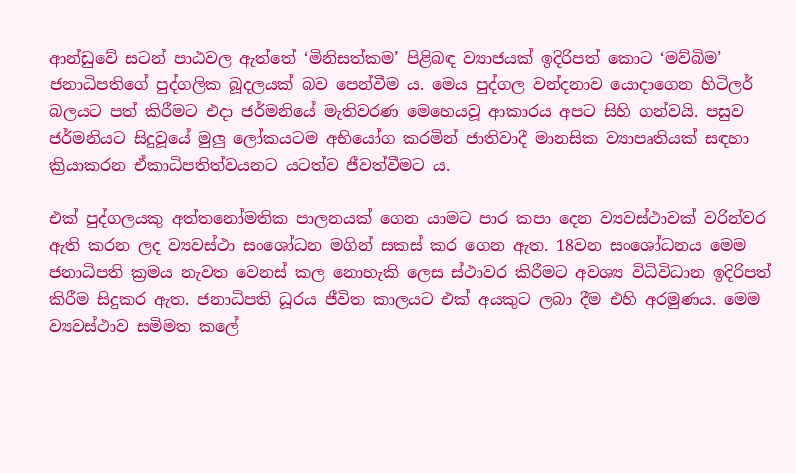ආන්ඩුවේ සටන් පාඨවල ඇත්තේ ‘මිනිසත්කම’ පිළිබඳ ව්‍යාජයක් ඉදිරිපත් කොට ‘මව්බිම’ ජනාධිපතිගේ පුද්ගලික බූදලයක් බව පෙන්වීම ය. මෙය පුද්ගල වන්දනාව යොදාගෙන හිටිලර් බලයට පත් කිරීමට එදා ජර්මනියේ මැතිවරණ මෙහෙයවූ ආකාරය අපට සිහි ගන්වයි. පසුව ජර්මනියට සිදුවූයේ මුලු ලෝකයටම අභියෝග කරමින් ජාතිවාදී මානසික ව්‍යාපෘතියක් සඳහා ක්‍රියාකරන ඒකාධිපතිත්වයනට යටත්ව ජීවත්වීමට ය.

එක් පුද්ගලයකු අත්තනෝමතික පාලනයක් ගෙන යාමට පාර කපා දෙන ව්‍යවස්ථාවක් වරින්වර ඇති කරන ලද ව්‍යවස්ථා සංශෝධන මගින් සකස් කර ගෙන ඇත. 18වන සංශෝධනය මෙම ජනාධිපති ක්‍රමය නැවත වෙනස් කල නොහැකි ලෙස ස්ථාවර කිරීමට අවශ්‍ය විධිවිධාන ඉදිරිපත් කිරීම සිදුකර ඇත. ජනාධිපති ධූරය ජීවිත කාලයට එක් අයකුට ලබා දීම එහි අරමුණය. මෙම ව්‍යවස්ථාව සමිමත කලේ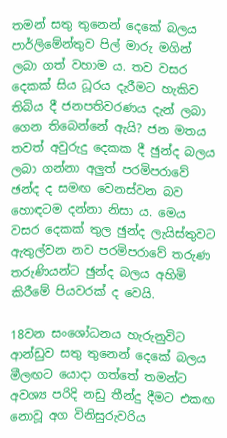තමන් සතු තුනෙන් දෙකේ බලය පාර්ලිමේන්තුව පිල් මාරු මගින් ලබා ගත් වහාම ය. තව වසර දෙකක් සිය ධූරය දැරීමට හැකිව තිබිය දී ජනපතිවරණය දැන් ලබා ගෙන තිබෙන්නේ ඇයි? ජන මතය තවත් අවුරුදු දෙකක දී ඡුන්ද බලය ලබා ගන්නා අලුත් පරමිපරාවේ ඡන්ද ද සමඟ වෙනස්වන බව හොඳටම දන්නා නිසා ය. මෙය වසර දෙකක් තුල ඡුන්ද ලැයිස්තුවට ඇතුල්වන නව පරමිපරාවේ තරුණ තරුණියන්ට ඡුන්ද බලය අහිමි කිරීමේ පියවරක් ද වෙයි.

18වන සංශෝධනය හැරුනුවිට ආන්ඩුව සතු තුනෙන් දෙකේ බලය මීලඟට යොදා ගත්තේ තමන්ට අවශ්‍ය පරිදි නඩු තීන්දු දීමට එකඟ නොවූ අග විනිසුරුවරිය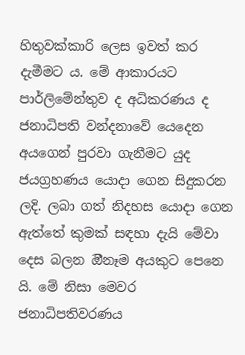හිතුවක්කාරි ලෙස ඉවත් කර දැමීමට ය. මේ ආකාරයට පාර්ලිමේන්තුව ද අධිකරණය ද ජනාධිපති වන්දනාවේ යෙදෙන අයගෙන් පුරවා ගැනීමට යුද ජයග්‍රහණය යොදා ගෙන සිදුකරන ලදි. ලබා ගත් නිදහස යොදා ගෙන ඇත්තේ කුමක් සඳහා දැයි මේවා දෙස බලන ඔීනෑම අයකුට පෙනෙ යි. මේ නිසා මෙවර ජනාධිපතිවරණය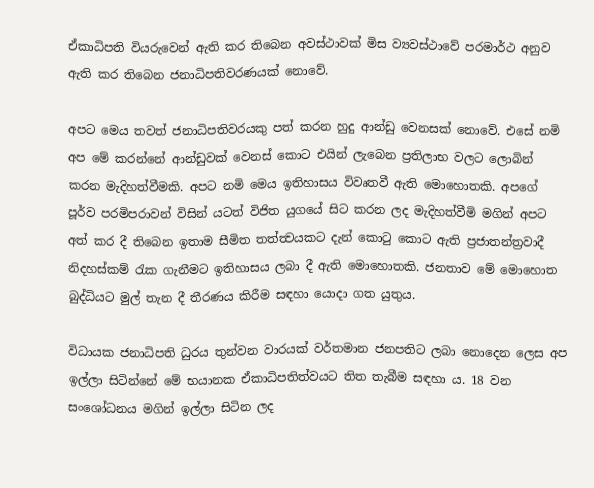ඒකාධිපති වියරුවෙන් ඇති කර තිබෙන අවස්ථාවක් මිස ව්‍යවස්ථාවේ පරමාර්ථ අනුව ඇති කර තිබෙන ජනාධිපතිවරණයක් නොවේ.

අපට මෙය තවත් ජනාධිපතිවරයකු පත් කරන හුදු ආන්ඩු වෙනසක් නොවේ. එසේ නමි අප මේ කරන්නේ ආන්ඩුවක් වෙනස් කොට එයින් ලැබෙන ප්‍රතිලාභ වලට ලොබින් කරන මැදිහත්වීමකි. අපට නමි මෙය ඉතිහාසය විවෘතවී ඇති මොහොතකි. අපගේ පූර්ව පරමිපරාවන් විසින් යටත් විජිත යුගයේ සිට කරන ලද මැදිහත්වීමි මගින් අපට අත් කර දී තිබෙන ඉතාම සීමිත තත්ත්‍වයකට දැන් කොටු කොට ඇති ප්‍රජාතන්ත්‍රවාදී නිදහස්කම් රැක ගැනීමට ඉතිහාසය ලබා දී ඇති මොහොතකි. ජනතාව මේ මොහොත බුද්ධියට මුල් තැන දී තීරණය කිරීම සඳහා යොදා ගත යුතුය.

විධායක ජනාධිපති ධුරය තුන්වන වාරයක් වර්තමාන ජනපතිට ලබා නොදෙන ලෙස අප ඉල්ලා සිටින්නේ මේ භයානක ඒකාධිපතිත්වයට තිත තැබීම සඳහා ය. 18 වන සංශෝධනය මගින් ඉල්ලා සිටින ලද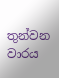තුන්වන වාරය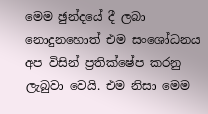මෙම ඡුන්දයේ දී ලබා නොදුනහොත් එම සංශෝධනය අප විසින් ප්‍රතික්ෂේප කරනු ලැබුවා වෙයි. එම නිසා මෙම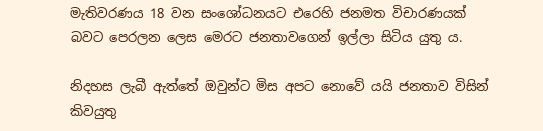මැතිවරණය 18 වන සංශෝධනයට එරෙහි ජනමත විචාරණයක් බවට පෙරලන ලෙස මෙරට ජනතාවගෙන් ඉල්ලා සිටිය යුතු ය.

නිදහස ලැබී ඇත්තේ ඔවුන්ට මිස අපට නොවේ යයි ජනතාව විසින් කිවයුතු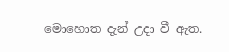මොහොත දැන් උදා වී ඇත.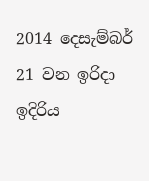2014 දෙසැම්බර් 21 වන ඉරිදා ඉදිරිය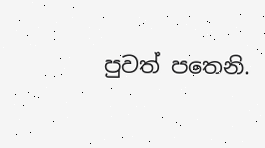පුවත් පතෙනි.